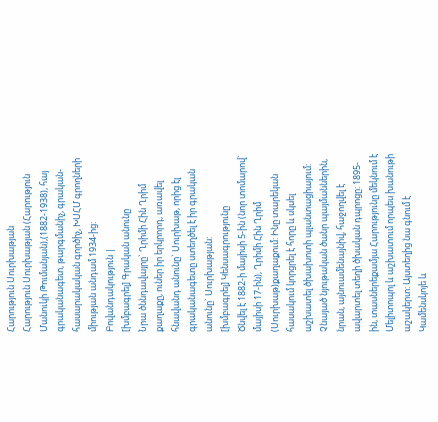Հարություն Սուրխաթյան
Հարություն Սուրխաթյան (Հարություն Մանուկի Թումանյան),(1882-1938), հայ գրականագետ, թարգմանիչ, գրական-հասարակական գործիչ, ԽՍՀՄ գրողների միության անդամ 1934-ից:
Բովանդակություն |
[խմբագրել] Գրական անունը
Նրա ծննդավայրը` Ղրիմի Հին Ղրիմ քաղաքը, ուներ իր երկրորդ, առավել հնավանդ անունը` Սուրխաթ, որից էլ գրականագետը ստեղծել է իր գրական անունը` Սուրխաթյան:
[խմբագրել] Կենսագրությունը
Ծնվել է 1882-ի մայիսի 5-ին (նոր տոմարով` մայիսի 17-ին), Ղրիմի Հին Ղրիմ (Սուրխաթ)քաղաքում: Ինը տարեկան հասակում կորցրել է հորը և սկսել աշխատել ծխախոտի պլանտացիայում: Չնայած նյութական ծանր պայմաններին, նրան, այնուամենայնիվ, հաջողվել է ավարտել տեղի ծխական դպրոցը: 1895-ին, տասներեքամյա Հարությունը մեկնում է Մելիտոպոլ և աշխատում որպես խանութի աշակերտ: Այստեղից նա գնում է Կամենսկոյե և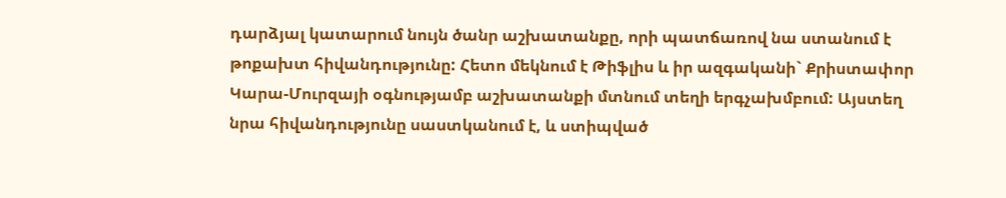դարձյալ կատարում նույն ծանր աշխատանքը, որի պատճառով նա ստանում է թոքախտ հիվանդությունը: Հետո մեկնում է Թիֆլիս և իր ազգականի` Քրիստափոր Կարա-Մուրզայի օգնությամբ աշխատանքի մտնում տեղի երգչախմբում: Այստեղ նրա հիվանդությունը սաստկանում է, և ստիպված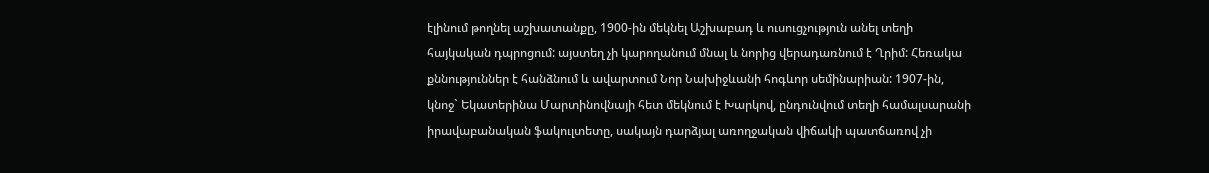էլինում թողնել աշխատանքը, 1900-ին մեկնել Աշխաբադ և ուսուցչություն անել տեղի հայկական դպրոցում: այստեղ չի կարողանում մնալ և նորից վերադառնում է Ղրիմ: Հեռակա քննություններ է հանձնում և ավարտում Նոր Նախիջևանի հոգևոր սեմինարիան: 1907-ին, կնոջ` Եկատերինա Մարտինովնայի հետ մեկնում է Խարկով, ընդունվում տեղի համալսարանի իրավաբանական ֆակուլտետը, սակայն դարձյալ առողջական վիճակի պատճառով չի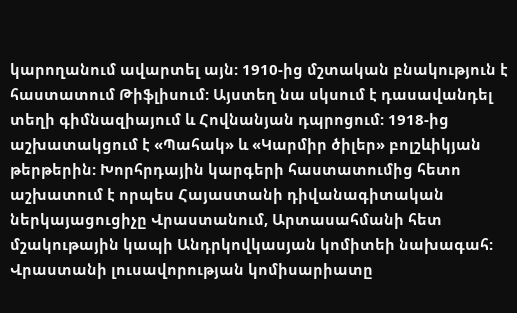կարողանում ավարտել այն: 1910-ից մշտական բնակություն է հաստատում Թիֆլիսում: Այստեղ նա սկսում է դասավանդել տեղի գիմնազիայում և Հովնանյան դպրոցում: 1918-ից աշխատակցում է «Պահակ» և «Կարմիր ծիլեր» բոլշևիկյան թերթերին: Խորհրդային կարգերի հաստատումից հետո աշխատում է որպես Հայաստանի դիվանագիտական ներկայացուցիչը Վրաստանում, Արտասահմանի հետ մշակութային կապի Անդրկովկասյան կոմիտեի նախագահ: Վրաստանի լուսավորության կոմիսարիատը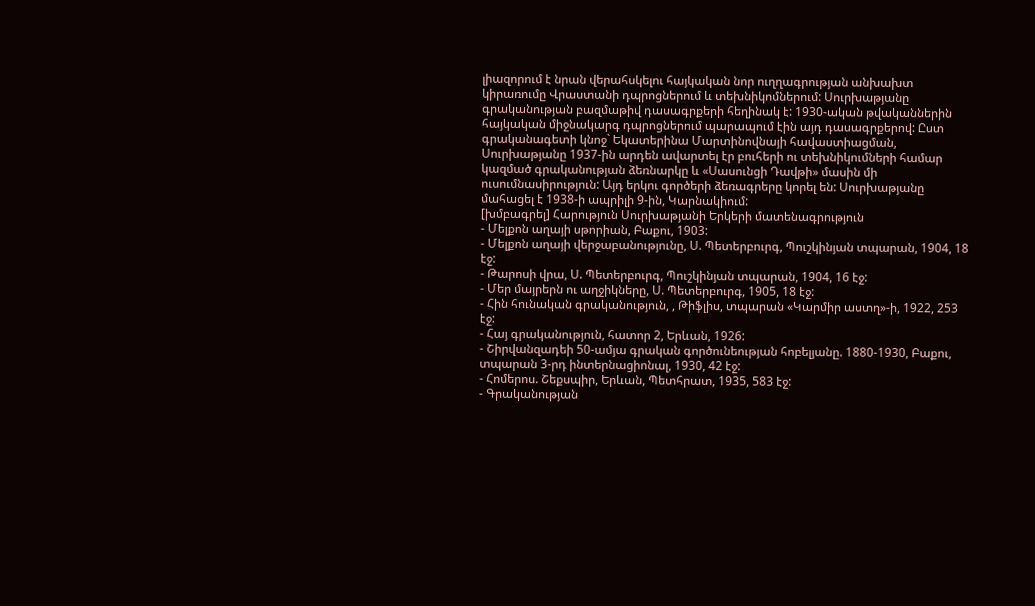լիազորում է նրան վերահսկելու հայկական նոր ուղղագրության անխախտ կիրառումը Վրաստանի դպրոցներում և տեխնիկոմներում: Սուրխաթյանը գրականության բազմաթիվ դասագրքերի հեղինակ է: 1930-ական թվականներին հայկական միջնակարգ դպրոցներում պարապում էին այդ դասագրքերով: Ըստ գրականագետի կնոջ` Եկատերինա Մարտինովնայի հավաստիացման, Սուրխաթյանը 1937-ին արդեն ավարտել էր բուհերի ու տեխնիկումների համար կազմած գրականության ձեռնարկը և «Սասունցի Դավթի» մասին մի ուսումնասիրություն: Այդ երկու գործերի ձեռագրերը կորել են: Սուրխաթյանը մահացել է 1938-ի ապրիլի 9-ին, Կարնակիում:
[խմբագրել] Հարություն Սուրխաթյանի Երկերի մատենագրություն
- Մելքոն աղայի սթորիան, Բաքու, 1903:
- Մելքոն աղայի վերջաբանությունը, Ս. Պետերբուրգ, Պուշկինյան տպարան, 1904, 18 էջ:
- Թարոսի վրա, Ս. Պետերբուրգ, Պուշկինյան տպարան, 1904, 16 էջ:
- Մեր մայրերն ու աղջիկները, Ս. Պետերբուրգ, 1905, 18 էջ:
- Հին հունական գրականություն, , Թիֆլիս, տպարան «Կարմիր աստղ»-ի, 1922, 253 էջ:
- Հայ գրականություն, հատոր 2, Երևան, 1926:
- Շիրվանզադեի 50-ամյա գրական գործունեության հոբելյանը. 1880-1930, Բաքու, տպարան 3-րդ ինտերնացիոնալ, 1930, 42 էջ:
- Հոմերոս. Շեքսպիր, Երևան, Պետհրատ, 1935, 583 էջ:
- Գրականության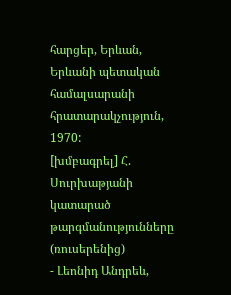հարցեր, Երևան, Երևանի պետական համալսարանի հրատարակչություն, 1970:
[խմբագրել] Հ. Սուրխաթյանի կատարած թարգմանությունները (ռուսերենից)
- Լեոնիդ Անդրեև,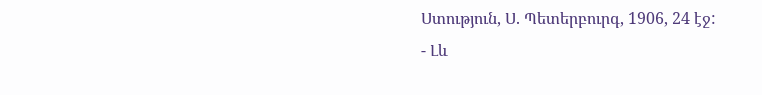Ստություն, Ս. Պետերբուրգ, 1906, 24 էջ:
- Լև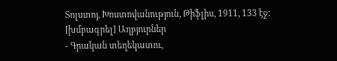Տոլստոյ, Խոստովանություն, Թիֆլիս, 1911, 133 էջ:
[խմբագրել] Աղբյուրներ
- Գրական տեղեկատու,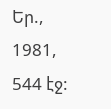Եր., 1981, 544 էջ: